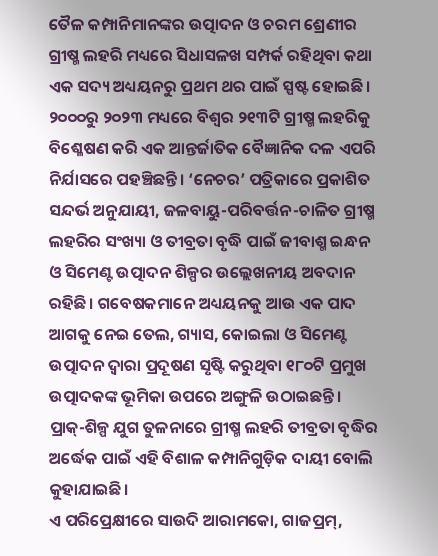ତୈଳ କମ୍ପାନିମାନଙ୍କର ଉତ୍ପାଦନ ଓ ଚରମ ଶ୍ରେଣୀର ଗ୍ରୀଷ୍ମ ଲହରି ମଧ୍ୟରେ ସିଧାସଳଖ ସମ୍ପର୍କ ରହିଥିବା କଥା ଏକ ସଦ୍ୟ ଅଧ୍ୟୟନରୁ ପ୍ରଥମ ଥର ପାଇଁ ସ୍ପଷ୍ଟ ହୋଇଛି। ୨୦୦୦ରୁ ୨୦୨୩ ମଧ୍ୟରେ ବିଶ୍ୱର ୨୧୩ଟି ଗ୍ରୀଷ୍ମ ଲହରିକୁ ବିଶ୍ଳେଷଣ କରି ଏକ ଆନ୍ତର୍ଜାତିକ ବୈଜ୍ଞାନିକ ଦଳ ଏପରି ନିର୍ଯାସରେ ପହଞ୍ଚିଛନ୍ତି। ‘ନେଚର’ ପତ୍ରିକାରେ ପ୍ରକାଶିତ ସନ୍ଦର୍ଭ ଅନୁଯାୟୀ, ଜଳବାୟୁ-ପରିବର୍ତ୍ତନ-ଚାଳିତ ଗ୍ରୀଷ୍ମ ଲହରିର ସଂଖ୍ୟା ଓ ତୀବ୍ରତା ବୃଦ୍ଧି ପାଇଁ ଜୀବାଶ୍ମ ଇନ୍ଧନ ଓ ସିମେଣ୍ଟ ଉତ୍ପାଦନ ଶିଳ୍ପର ଉଲ୍ଲେଖନୀୟ ଅବଦାନ ରହିଛି। ଗବେଷକମାନେ ଅଧ୍ୟୟନକୁ ଆଉ ଏକ ପାଦ ଆଗକୁ ନେଇ ତେଲ, ଗ୍ୟାସ, କୋଇଲା ଓ ସିମେଣ୍ଟ ଉତ୍ପାଦନ ଦ୍ବାରା ପ୍ରଦୂଷଣ ସୃଷ୍ଟି କରୁଥିବା ୧୮୦ଟି ପ୍ରମୁଖ ଉତ୍ପାଦକଙ୍କ ଭୂମିକା ଉପରେ ଅଙ୍ଗୁଳି ଉଠାଇଛନ୍ତି। ପ୍ରାକ୍-ଶିଳ୍ପ ଯୁଗ ତୁଳନାରେ ଗ୍ରୀଷ୍ମ ଲହରି ତୀବ୍ରତା ବୃଦ୍ଧିର ଅର୍ଦ୍ଧେକ ପାଇଁ ଏହି ବିଶାଳ କମ୍ପାନିଗୁଡ଼ିକ ଦାୟୀ ବୋଲି କୁହାଯାଇଛି।
ଏ ପରିପ୍ରେକ୍ଷୀରେ ସାଉଦି ଆରାମକୋ, ଗାଜପ୍ରମ୍,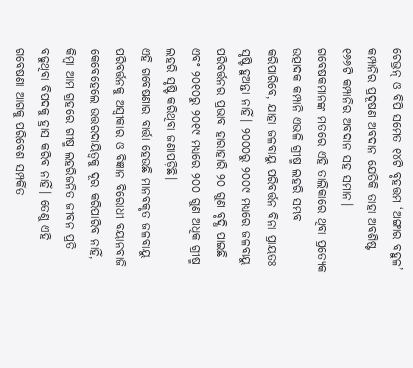ଚେଭ୍ରନ୍ ଓ ବିପି ସମେତ ୧୪ଟି ବୃହତ୍ତମ ‘ଅଙ୍ଗାର ବହୁଳ’ କମ୍ପାନିର ପ୍ରଦୂଷଣ ଅବଦାନ ଯେତିକି ତାହା ଅବଶିଷ୍ଟ ୧୬୬ଟି କମ୍ପାନିର ଅବଦାନ ସହ ସମାନ। ଗବେଷକମାନଙ୍କ ମତରେ ଏହି ତାଲିକାରେ ଥିବା ପ୍ରତ୍ୟେକ ଉତ୍ପାଦକ କମ୍ପାନି ଏଭଳି ଗ୍ରୀଷ୍ମ ଲହରି ସମ୍ଭବ କରିପାରିବେ, ଯାହା ଜଳବାୟୁ ପରିବର୍ତ୍ତନ ବିନା ପ୍ରାୟତଃ ସୃଷ୍ଟି ହୁଅନ୍ତା ନାହିଁ। ୨୦୦୦ରୁ ୨୦୦୯ ମଧ୍ୟରେ ଜଳବାୟୁ ପରିବର୍ତ୍ତନର ପ୍ରଭାବ ହାରାହାରି ୨୦ ଗୁଣ ବୃଦ୍ଧି ପାଇଛି ଏବଂ ୨୦୧୦ରୁ ୨୦୧୯ ମଧ୍ୟରେ ୨୦୦ ଗୁଣ ଅଧିକ ଗ୍ରୀଷ୍ମ ଲହରି ସୃଷ୍ଟି କରିଥିବା ଜଣାପଡ଼ିଛି।
ଏହି ଗବେଷଣାର ବାର୍ତ୍ତା ହେଉଛି ମାନବକୃତ ଜଳବାୟୁ ପରିବର୍ତ୍ତନକୁ ଅସ୍ୱୀକାର ଓ ବିଜ୍ଞାନ ବିରୋଧୀ ବୟାନବାଜି କେବେହେଲେ ଉତ୍ତରଦାୟିତ୍ୱକୁ ଦୂର କରିପାରିବ ନାହିଁ, କିମ୍ବା ଆମ ଗ୍ରହରେ ଗୀଷ୍ମ ଲହରିଜନିତ ଜୀବନ ପ୍ରତି ବଢୁଥିବା ବିପଦକୁ ହ୍ରାସ କରିବ ନାହିଁ। ତେଣୁ ଏହି ଗବେଷଣା ଆଗକୁ ପରିବେଶ ସମ୍ପର୍କିତ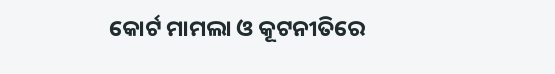କୋର୍ଟ ମାମଲା ଓ କୂଟନୀତିରେ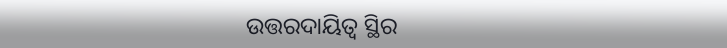ଉତ୍ତରଦାୟିତ୍ବ ସ୍ଥିର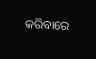କରିବାରେ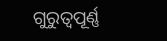ଗୁରୁତ୍ବପୂର୍ଣ୍ଣ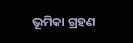ଭୂମିକା ଗ୍ରହଣ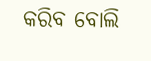କରିବ ବୋଲି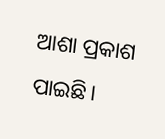ଆଶା ପ୍ରକାଶ ପାଇଛି।